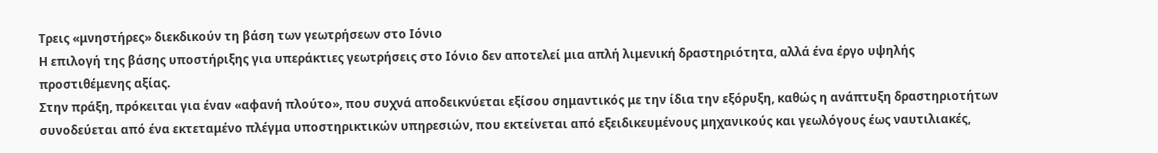Τρεις «μνηστήρες» διεκδικούν τη βάση των γεωτρήσεων στο Ιόνιο
Η επιλογή της βάσης υποστήριξης για υπεράκτιες γεωτρήσεις στο Ιόνιο δεν αποτελεί μια απλή λιμενική δραστηριότητα, αλλά ένα έργο υψηλής προστιθέμενης αξίας.
Στην πράξη, πρόκειται για έναν «αφανή πλούτο», που συχνά αποδεικνύεται εξίσου σημαντικός με την ίδια την εξόρυξη, καθώς η ανάπτυξη δραστηριοτήτων συνοδεύεται από ένα εκτεταμένο πλέγμα υποστηρικτικών υπηρεσιών, που εκτείνεται από εξειδικευμένους μηχανικούς και γεωλόγους έως ναυτιλιακές,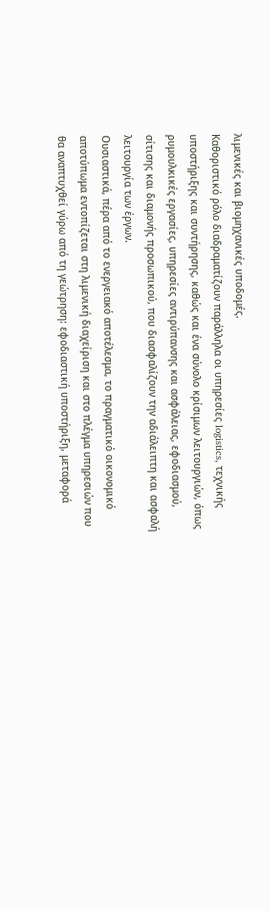λιμενικές και βιομηχανικές υποδομές.
Καθοριστικό ρόλο διαδραματίζουν παράλληλα οι υπηρεσίες logistics, τεχνικής υποστήριξης και συντήρησης, καθώς και ένα σύνολο κρίσιμων λειτουργιών, όπως ρυμουλκικές εργασίες, υπηρεσίες αντιρύπανσης και ασφάλειας, εφοδιασμού, σίτισης και διαμονής προσωπικού, που διασφαλίζουν την αδιάλειπτη και ασφαλή λειτουργία των έργων.
Ουσιαστικά, πέρα από το ενεργειακό αποτέλεσμα, το πραγματικό οικονομικό αποτύπωμα εντοπίζεται στη λιμενική διαχείριση και στο πλέγμα υπηρεσιών που θα αναπτυχθεί γύρω από τη γεώτρηση: εφοδιαστική υποστήριξη, μεταφορά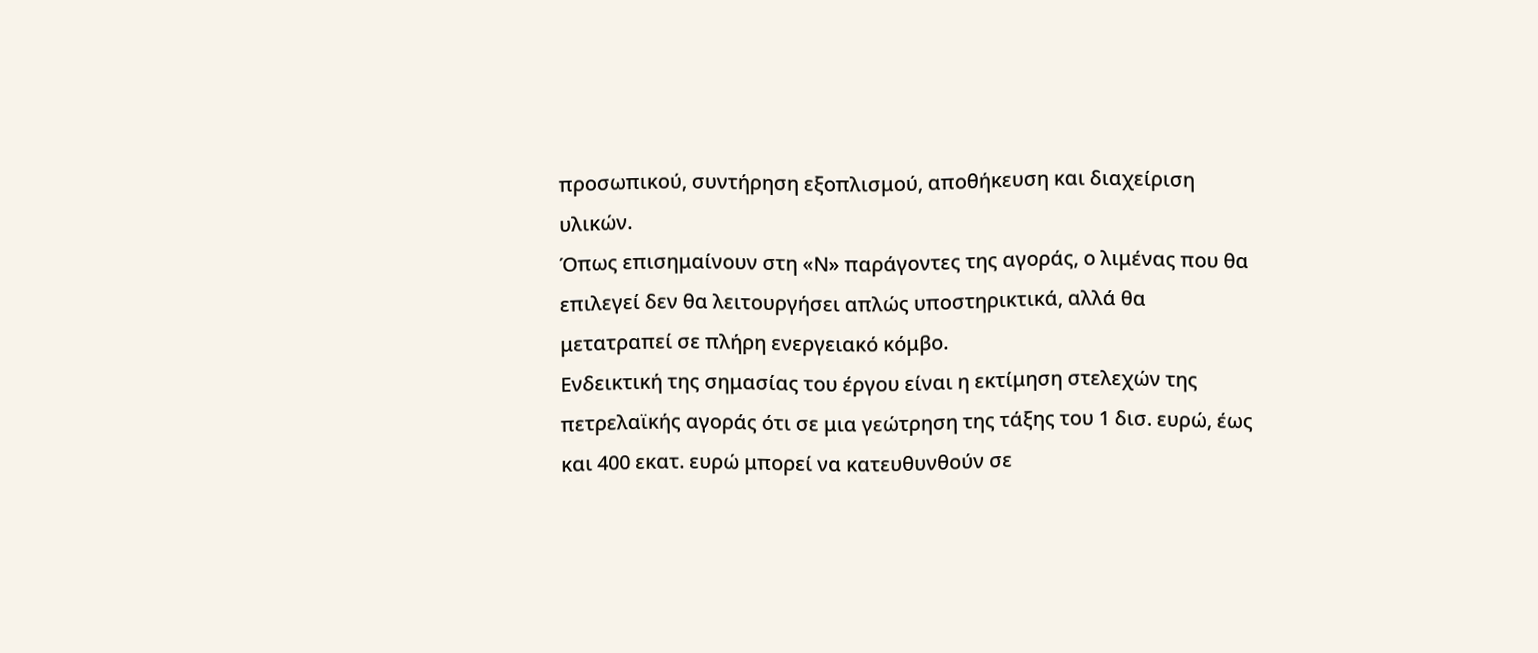προσωπικού, συντήρηση εξοπλισμού, αποθήκευση και διαχείριση υλικών.
Όπως επισημαίνουν στη «Ν» παράγοντες της αγοράς, ο λιμένας που θα επιλεγεί δεν θα λειτουργήσει απλώς υποστηρικτικά, αλλά θα μετατραπεί σε πλήρη ενεργειακό κόμβο.
Ενδεικτική της σημασίας του έργου είναι η εκτίμηση στελεχών της πετρελαϊκής αγοράς ότι σε μια γεώτρηση της τάξης του 1 δισ. ευρώ, έως και 400 εκατ. ευρώ μπορεί να κατευθυνθούν σε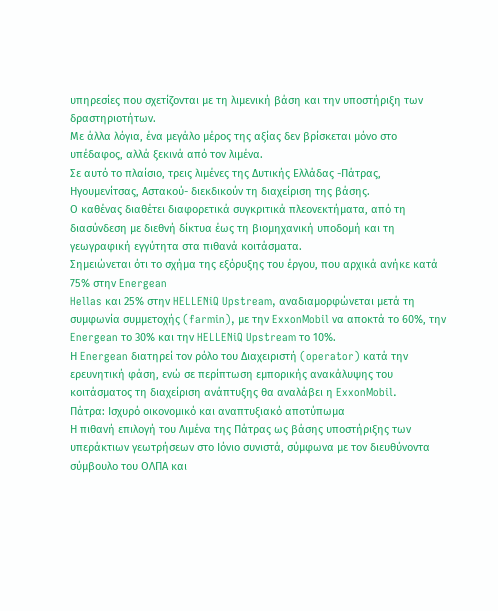υπηρεσίες που σχετίζονται με τη λιμενική βάση και την υποστήριξη των δραστηριοτήτων.
Με άλλα λόγια, ένα μεγάλο μέρος της αξίας δεν βρίσκεται μόνο στο υπέδαφος, αλλά ξεκινά από τον λιμένα.
Σε αυτό το πλαίσιο, τρεις λιμένες της Δυτικής Ελλάδας -Πάτρας, Ηγουμενίτσας, Αστακού- διεκδικούν τη διαχείριση της βάσης.
Ο καθένας διαθέτει διαφορετικά συγκριτικά πλεονεκτήματα, από τη διασύνδεση με διεθνή δίκτυα έως τη βιομηχανική υποδομή και τη γεωγραφική εγγύτητα στα πιθανά κοιτάσματα.
Σημειώνεται ότι το σχήμα της εξόρυξης του έργου, που αρχικά ανήκε κατά 75% στην Energean
Hellas και 25% στην HELLENiQ Upstream, αναδιαμορφώνεται μετά τη συμφωνία συμμετοχής (farmin), με την ExxonMobil να αποκτά το 60%, την Energean το 30% και την HELLENiQ Upstream το 10%.
Η Energean διατηρεί τον ρόλο του Διαχειριστή (operator) κατά την ερευνητική φάση, ενώ σε περίπτωση εμπορικής ανακάλυψης του κοιτάσματος τη διαχείριση ανάπτυξης θα αναλάβει η ExxonMobil.
Πάτρα: Ισχυρό οικονομικό και αναπτυξιακό αποτύπωμα
Η πιθανή επιλογή του Λιμένα της Πάτρας ως βάσης υποστήριξης των υπεράκτιων γεωτρήσεων στο Ιόνιο συνιστά, σύμφωνα με τον διευθύνοντα σύμβουλο του ΟΛΠΑ και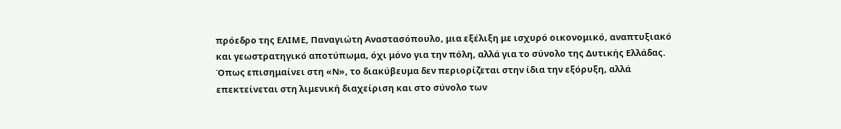πρόεδρο της ΕΛΙΜΕ, Παναγιώτη Αναστασόπουλο, μια εξέλιξη με ισχυρό οικονομικό, αναπτυξιακό και γεωστρατηγικό αποτύπωμα, όχι μόνο για την πόλη, αλλά για το σύνολο της Δυτικής Ελλάδας.
Όπως επισημαίνει στη «Ν», το διακύβευμα δεν περιορίζεται στην ίδια την εξόρυξη, αλλά επεκτείνεται στη λιμενική διαχείριση και στο σύνολο των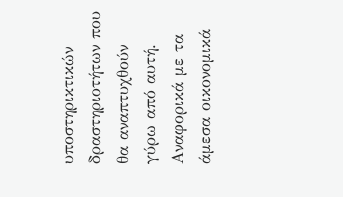υποστηρικτικών δραστηριοτήτων που θα αναπτυχθούν γύρω από αυτή.
Αναφορικά με τα άμεσα οικονομικά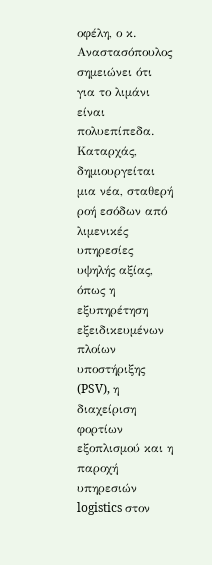οφέλη, ο κ. Αναστασόπουλος σημειώνει ότι για το λιμάνι είναι πολυεπίπεδα.
Καταρχάς, δημιουργείται μια νέα, σταθερή ροή εσόδων από λιμενικές υπηρεσίες υψηλής αξίας,
όπως η εξυπηρέτηση εξειδικευμένων πλοίων υποστήριξης (PSV), η διαχείριση φορτίων εξοπλισμού και η παροχή υπηρεσιών logistics στον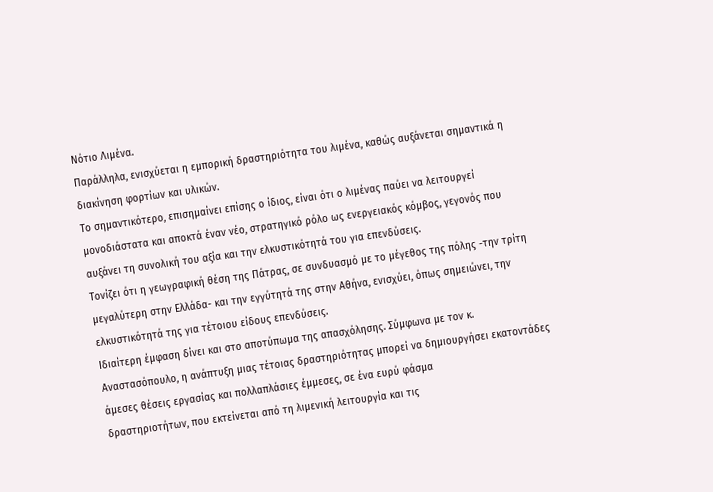Νότιο Λιμένα.
Παράλληλα, ενισχύεται η εμπορική δραστηριότητα του λιμένα, καθώς αυξάνεται σημαντικά η διακίνηση φορτίων και υλικών.
Το σημαντικότερο, επισημαίνει επίσης ο ίδιος, είναι ότι ο λιμένας παύει να λειτουργεί μονοδιάστατα και αποκτά έναν νέο, στρατηγικό ρόλο ως ενεργειακός κόμβος, γεγονός που αυξάνει τη συνολική του αξία και την ελκυστικότητά του για επενδύσεις.
Τονίζει ότι η γεωγραφική θέση της Πάτρας, σε συνδυασμό με το μέγεθος της πόλης -την τρίτη μεγαλύτερη στην Ελλάδα- και την εγγύτητά της στην Αθήνα, ενισχύει, όπως σημειώνει, την ελκυστικότητά της για τέτοιου είδους επενδύσεις.
Ιδιαίτερη έμφαση δίνει και στο αποτύπωμα της απασχόλησης. Σύμφωνα με τον κ. Αναστασόπουλο, η ανάπτυξη μιας τέτοιας δραστηριότητας μπορεί να δημιουργήσει εκατοντάδες άμεσες θέσεις εργασίας και πολλαπλάσιες έμμεσες, σε ένα ευρύ φάσμα
δραστηριοτήτων, που εκτείνεται από τη λιμενική λειτουργία και τις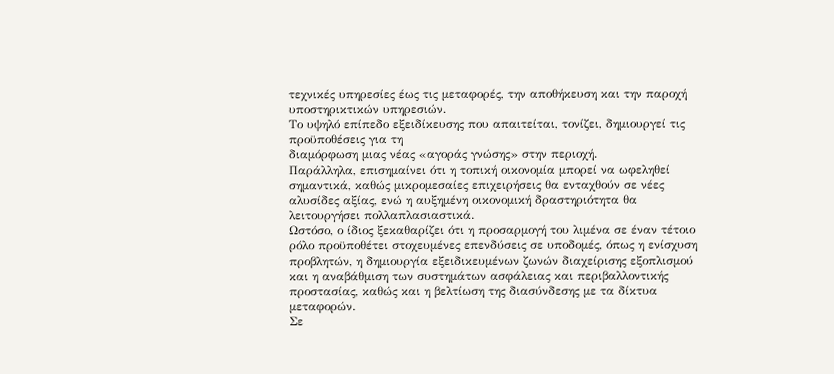τεχνικές υπηρεσίες έως τις μεταφορές, την αποθήκευση και την παροχή υποστηρικτικών υπηρεσιών.
Το υψηλό επίπεδο εξειδίκευσης που απαιτείται, τονίζει, δημιουργεί τις προϋποθέσεις για τη
διαμόρφωση μιας νέας «αγοράς γνώσης» στην περιοχή.
Παράλληλα, επισημαίνει ότι η τοπική οικονομία μπορεί να ωφεληθεί σημαντικά, καθώς μικρομεσαίες επιχειρήσεις θα ενταχθούν σε νέες αλυσίδες αξίας, ενώ η αυξημένη οικονομική δραστηριότητα θα λειτουργήσει πολλαπλασιαστικά.
Ωστόσο, ο ίδιος ξεκαθαρίζει ότι η προσαρμογή του λιμένα σε έναν τέτοιο ρόλο προϋποθέτει στοχευμένες επενδύσεις σε υποδομές, όπως η ενίσχυση προβλητών, η δημιουργία εξειδικευμένων ζωνών διαχείρισης εξοπλισμού και η αναβάθμιση των συστημάτων ασφάλειας και περιβαλλοντικής προστασίας, καθώς και η βελτίωση της διασύνδεσης με τα δίκτυα
μεταφορών.
Σε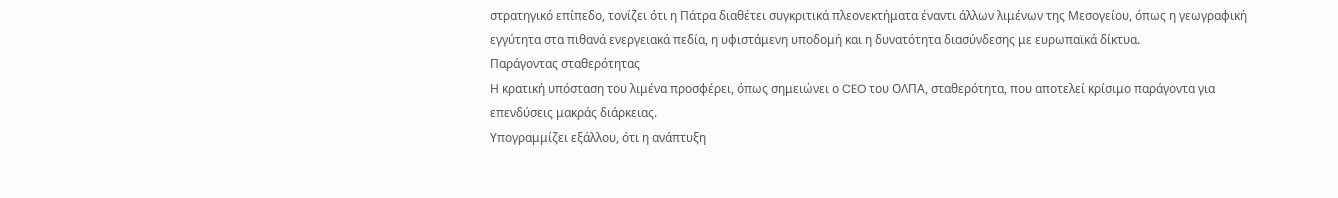στρατηγικό επίπεδο, τονίζει ότι η Πάτρα διαθέτει συγκριτικά πλεονεκτήματα έναντι άλλων λιμένων της Μεσογείου, όπως η γεωγραφική εγγύτητα στα πιθανά ενεργειακά πεδία, η υφιστάμενη υποδομή και η δυνατότητα διασύνδεσης με ευρωπαϊκά δίκτυα.
Παράγοντας σταθερότητας
Η κρατική υπόσταση του λιμένα προσφέρει, όπως σημειώνει ο CEO του ΟΛΠΑ, σταθερότητα, που αποτελεί κρίσιμο παράγοντα για επενδύσεις μακράς διάρκειας.
Υπογραμμίζει εξάλλου, ότι η ανάπτυξη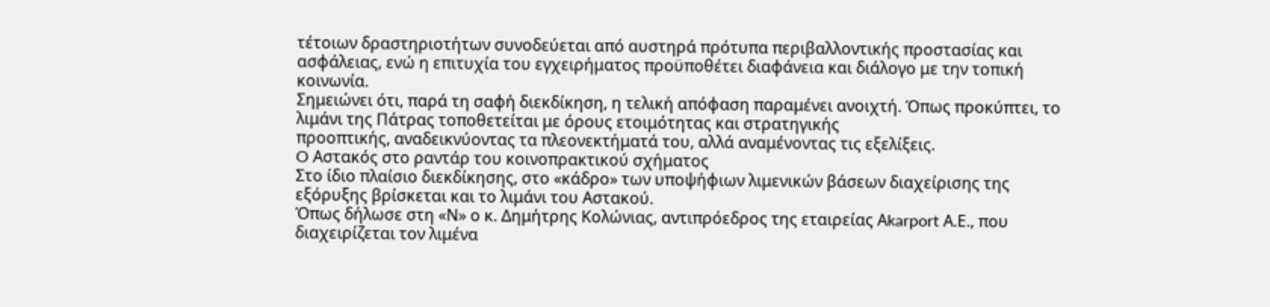τέτοιων δραστηριοτήτων συνοδεύεται από αυστηρά πρότυπα περιβαλλοντικής προστασίας και ασφάλειας, ενώ η επιτυχία του εγχειρήματος προϋποθέτει διαφάνεια και διάλογο με την τοπική κοινωνία.
Σημειώνει ότι, παρά τη σαφή διεκδίκηση, η τελική απόφαση παραμένει ανοιχτή. Όπως προκύπτει, το λιμάνι της Πάτρας τοποθετείται με όρους ετοιμότητας και στρατηγικής
προοπτικής, αναδεικνύοντας τα πλεονεκτήματά του, αλλά αναμένοντας τις εξελίξεις.
O Αστακός στο ραντάρ του κοινοπρακτικού σχήματος
Στο ίδιο πλαίσιο διεκδίκησης, στο «κάδρο» των υποψήφιων λιμενικών βάσεων διαχείρισης της
εξόρυξης βρίσκεται και το λιμάνι του Αστακού.
Όπως δήλωσε στη «Ν» ο κ. Δημήτρης Κολώνιας, αντιπρόεδρος της εταιρείας Αkarport Α.Ε., που διαχειρίζεται τον λιμένα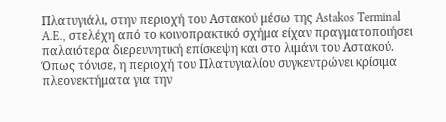Πλατυγιάλι, στην περιοχή του Αστακού μέσω της Astakos Terminal A.E., στελέχη από το κοινοπρακτικό σχήμα είχαν πραγματοποιήσει παλαιότερα διερευνητική επίσκεψη και στο λιμάνι του Αστακού.
Όπως τόνισε, η περιοχή του Πλατυγιαλίου συγκεντρώνει κρίσιμα πλεονεκτήματα για την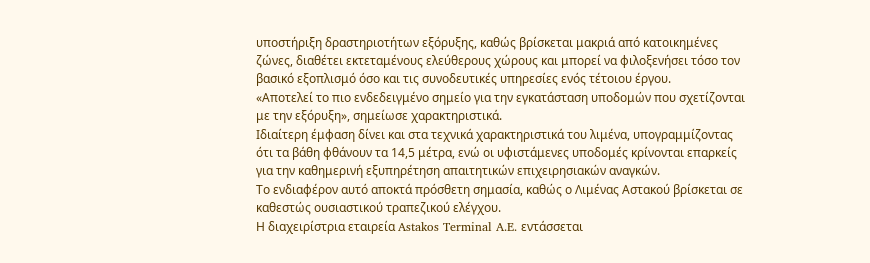υποστήριξη δραστηριοτήτων εξόρυξης, καθώς βρίσκεται μακριά από κατοικημένες ζώνες, διαθέτει εκτεταμένους ελεύθερους χώρους και μπορεί να φιλοξενήσει τόσο τον βασικό εξοπλισμό όσο και τις συνοδευτικές υπηρεσίες ενός τέτοιου έργου.
«Αποτελεί το πιο ενδεδειγμένο σημείο για την εγκατάσταση υποδομών που σχετίζονται με την εξόρυξη», σημείωσε χαρακτηριστικά.
Ιδιαίτερη έμφαση δίνει και στα τεχνικά χαρακτηριστικά του λιμένα, υπογραμμίζοντας ότι τα βάθη φθάνουν τα 14,5 μέτρα, ενώ οι υφιστάμενες υποδομές κρίνονται επαρκείς για την καθημερινή εξυπηρέτηση απαιτητικών επιχειρησιακών αναγκών.
Το ενδιαφέρον αυτό αποκτά πρόσθετη σημασία, καθώς ο Λιμένας Αστακού βρίσκεται σε καθεστώς ουσιαστικού τραπεζικού ελέγχου.
Η διαχειρίστρια εταιρεία Astakos Terminal A.E. εντάσσεται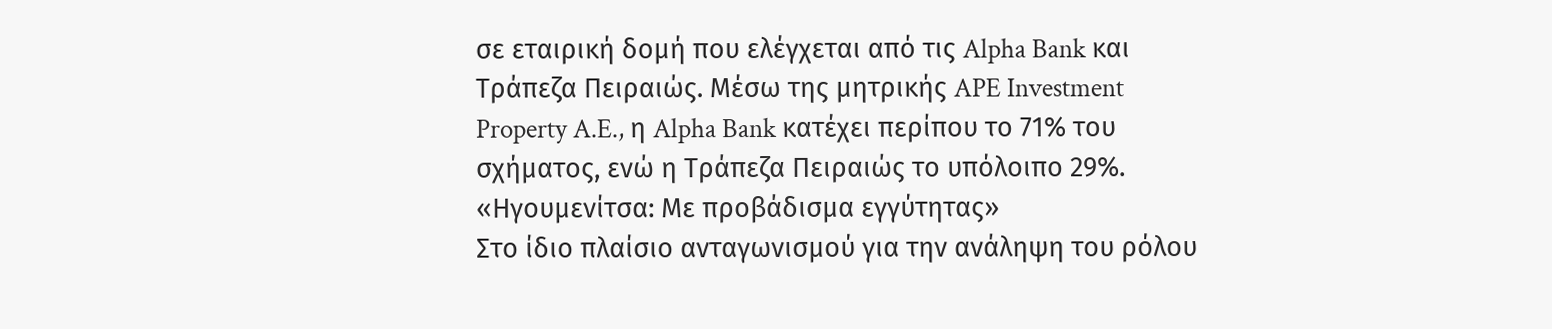σε εταιρική δομή που ελέγχεται από τις Alpha Bank και Τράπεζα Πειραιώς. Μέσω της μητρικής APE Investment Property A.E., η Alpha Bank κατέχει περίπου το 71% του σχήματος, ενώ η Τράπεζα Πειραιώς το υπόλοιπο 29%.
«Ηγουμενίτσα: Με προβάδισμα εγγύτητας»
Στο ίδιο πλαίσιο ανταγωνισμού για την ανάληψη του ρόλου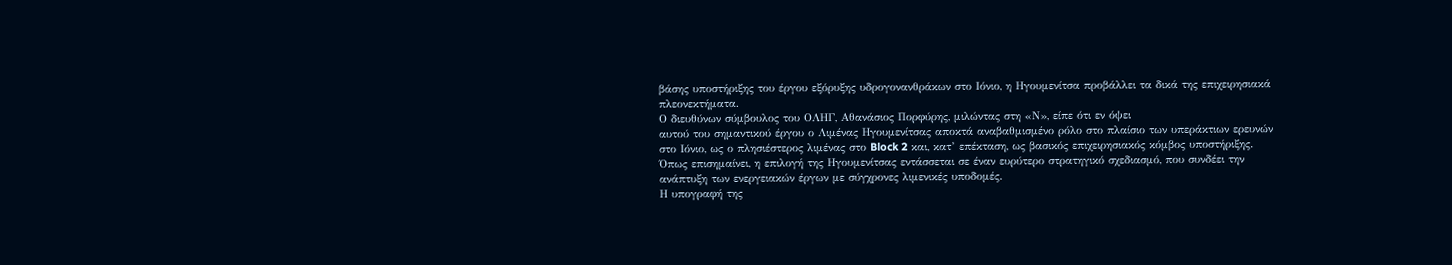βάσης υποστήριξης του έργου εξόρυξης υδρογονανθράκων στο Ιόνιο, η Ηγουμενίτσα προβάλλει τα δικά της επιχειρησιακά
πλεονεκτήματα.
Ο διευθύνων σύμβουλος του ΟΛΗΓ, Αθανάσιος Πορφύρης, μιλώντας στη «Ν», είπε ότι εν όψει
αυτού του σημαντικού έργου ο Λιμένας Ηγουμενίτσας αποκτά αναβαθμισμένο ρόλο στο πλαίσιο των υπεράκτιων ερευνών στο Ιόνιο, ως ο πλησιέστερος λιμένας στο Block 2 και, κατ’ επέκταση, ως βασικός επιχειρησιακός κόμβος υποστήριξης.
Όπως επισημαίνει, η επιλογή της Ηγουμενίτσας εντάσσεται σε έναν ευρύτερο στρατηγικό σχεδιασμό, που συνδέει την ανάπτυξη των ενεργειακών έργων με σύγχρονες λιμενικές υποδομές.
Η υπογραφή της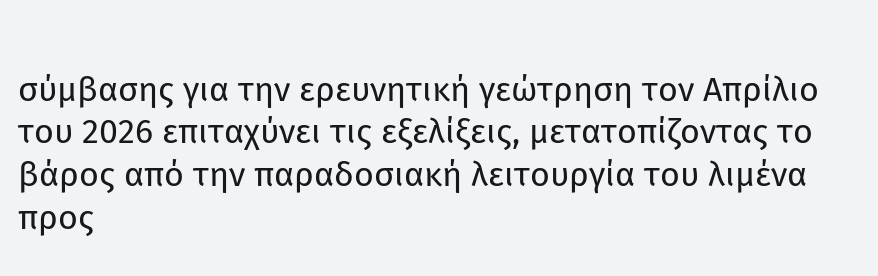σύμβασης για την ερευνητική γεώτρηση τον Απρίλιο του 2026 επιταχύνει τις εξελίξεις, μετατοπίζοντας το βάρος από την παραδοσιακή λειτουργία του λιμένα προς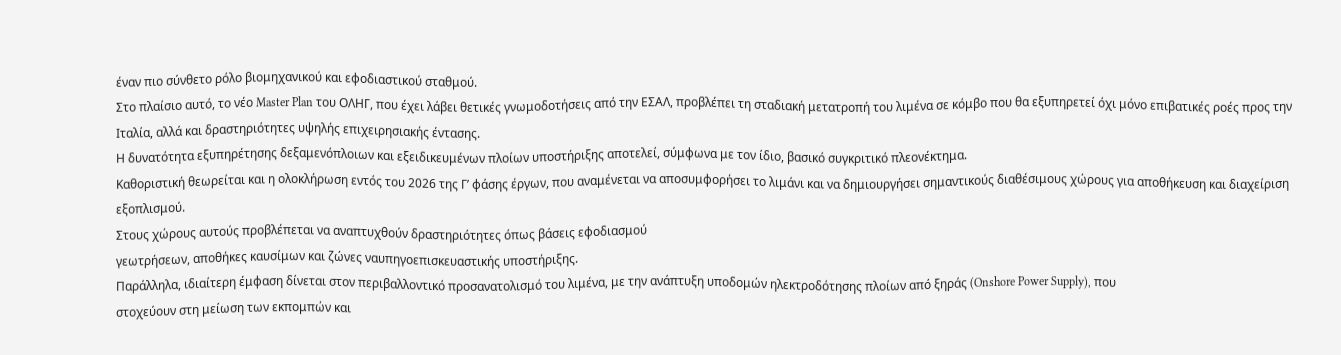έναν πιο σύνθετο ρόλο βιομηχανικού και εφοδιαστικού σταθμού.
Στο πλαίσιο αυτό, το νέο Master Plan του ΟΛΗΓ, που έχει λάβει θετικές γνωμοδοτήσεις από την ΕΣΑΛ, προβλέπει τη σταδιακή μετατροπή του λιμένα σε κόμβο που θα εξυπηρετεί όχι μόνο επιβατικές ροές προς την Ιταλία, αλλά και δραστηριότητες υψηλής επιχειρησιακής έντασης.
Η δυνατότητα εξυπηρέτησης δεξαμενόπλοιων και εξειδικευμένων πλοίων υποστήριξης αποτελεί, σύμφωνα με τον ίδιο, βασικό συγκριτικό πλεονέκτημα.
Καθοριστική θεωρείται και η ολοκλήρωση εντός του 2026 της Γ’ φάσης έργων, που αναμένεται να αποσυμφορήσει το λιμάνι και να δημιουργήσει σημαντικούς διαθέσιμους χώρους για αποθήκευση και διαχείριση εξοπλισμού.
Στους χώρους αυτούς προβλέπεται να αναπτυχθούν δραστηριότητες όπως βάσεις εφοδιασμού
γεωτρήσεων, αποθήκες καυσίμων και ζώνες ναυπηγοεπισκευαστικής υποστήριξης.
Παράλληλα, ιδιαίτερη έμφαση δίνεται στον περιβαλλοντικό προσανατολισμό του λιμένα, με την ανάπτυξη υποδομών ηλεκτροδότησης πλοίων από ξηράς (Onshore Power Supply), που
στοχεύουν στη μείωση των εκπομπών και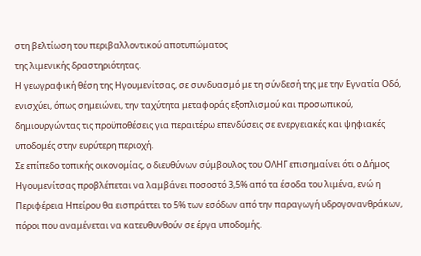στη βελτίωση του περιβαλλοντικού αποτυπώματος
της λιμενικής δραστηριότητας.
Η γεωγραφική θέση της Ηγουμενίτσας, σε συνδυασμό με τη σύνδεσή της με την Εγνατία Οδό,
ενισχύει, όπως σημειώνει, την ταχύτητα μεταφοράς εξοπλισμού και προσωπικού, δημιουργώντας τις προϋποθέσεις για περαιτέρω επενδύσεις σε ενεργειακές και ψηφιακές υποδομές στην ευρύτερη περιοχή.
Σε επίπεδο τοπικής οικονομίας, ο διευθύνων σύμβουλος του ΟΛΗΓ επισημαίνει ότι ο Δήμος
Ηγουμενίτσας προβλέπεται να λαμβάνει ποσοστό 3,5% από τα έσοδα του λιμένα, ενώ η Περιφέρεια Ηπείρου θα εισπράττει το 5% των εσόδων από την παραγωγή υδρογονανθράκων, πόροι που αναμένεται να κατευθυνθούν σε έργα υποδομής.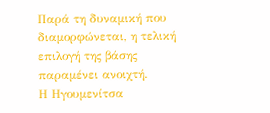Παρά τη δυναμική που διαμορφώνεται, η τελική επιλογή της βάσης παραμένει ανοιχτή.
Η Ηγουμενίτσα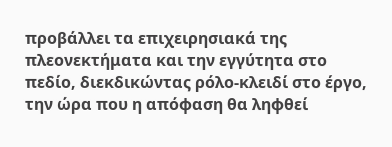προβάλλει τα επιχειρησιακά της πλεονεκτήματα και την εγγύτητα στο πεδίο, διεκδικώντας ρόλο-κλειδί στο έργο, την ώρα που η απόφαση θα ληφθεί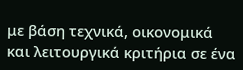με βάση τεχνικά, οικονομικά και λειτουργικά κριτήρια σε ένα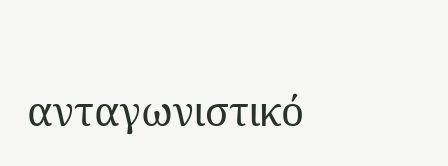ανταγωνιστικό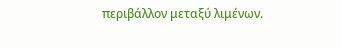περιβάλλον μεταξύ λιμένων.